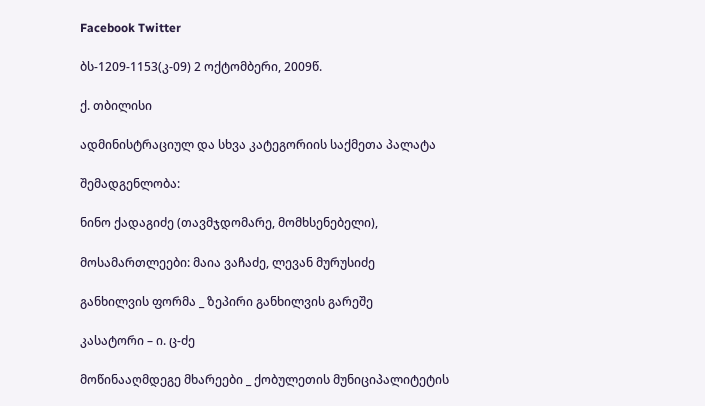Facebook Twitter

ბს-1209-1153(კ-09) 2 ოქტომბერი, 2009წ.

ქ. თბილისი

ადმინისტრაციულ და სხვა კატეგორიის საქმეთა პალატა

შემადგენლობა:

ნინო ქადაგიძე (თავმჯდომარე, მომხსენებელი),

მოსამართლეები: მაია ვაჩაძე, ლევან მურუსიძე

განხილვის ფორმა _ ზეპირი განხილვის გარეშე

კასატორი – ი. ც-ძე

მოწინააღმდეგე მხარეები _ ქობულეთის მუნიციპალიტეტის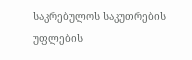საკრებულოს საკუთრების უფლების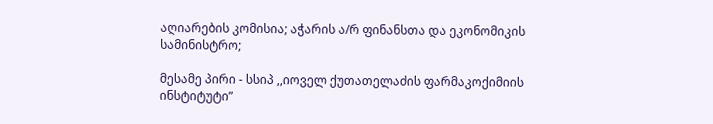აღიარების კომისია; აჭარის ა/რ ფინანსთა და ეკონომიკის სამინისტრო;

მესამე პირი - სსიპ ,,იოველ ქუთათელაძის ფარმაკოქიმიის ინსტიტუტი”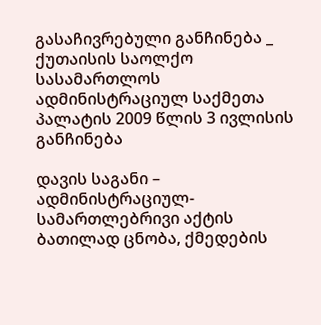გასაჩივრებული განჩინება _ ქუთაისის საოლქო სასამართლოს ადმინისტრაციულ საქმეთა პალატის 2009 წლის 3 ივლისის განჩინება

დავის საგანი – ადმინისტრაციულ-სამართლებრივი აქტის ბათილად ცნობა, ქმედების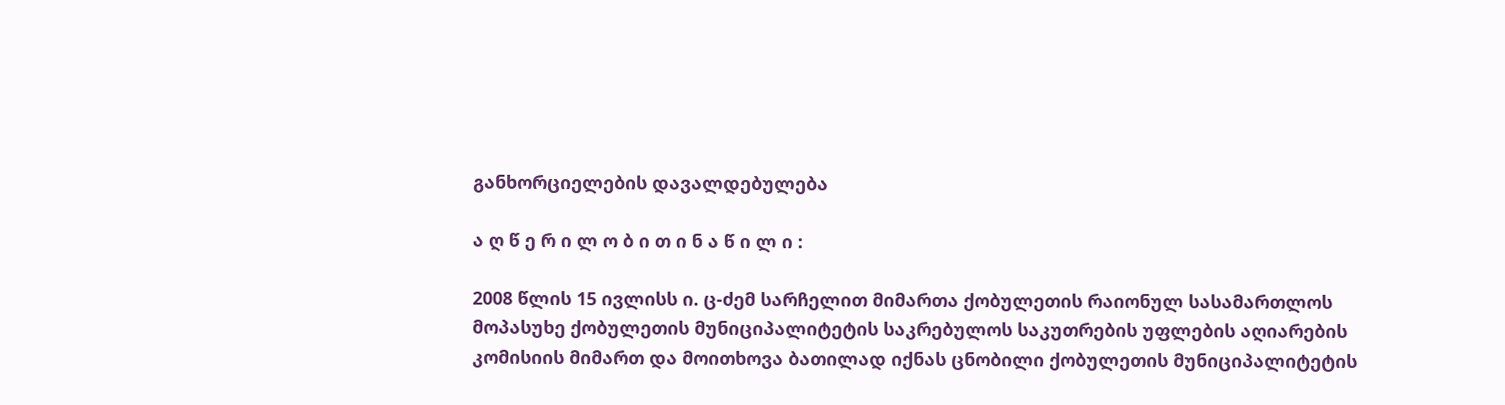განხორციელების დავალდებულება

ა ღ წ ე რ ი ლ ო ბ ი თ ი ნ ა წ ი ლ ი :

2008 წლის 15 ივლისს ი. ც-ძემ სარჩელით მიმართა ქობულეთის რაიონულ სასამართლოს მოპასუხე ქობულეთის მუნიციპალიტეტის საკრებულოს საკუთრების უფლების აღიარების კომისიის მიმართ და მოითხოვა ბათილად იქნას ცნობილი ქობულეთის მუნიციპალიტეტის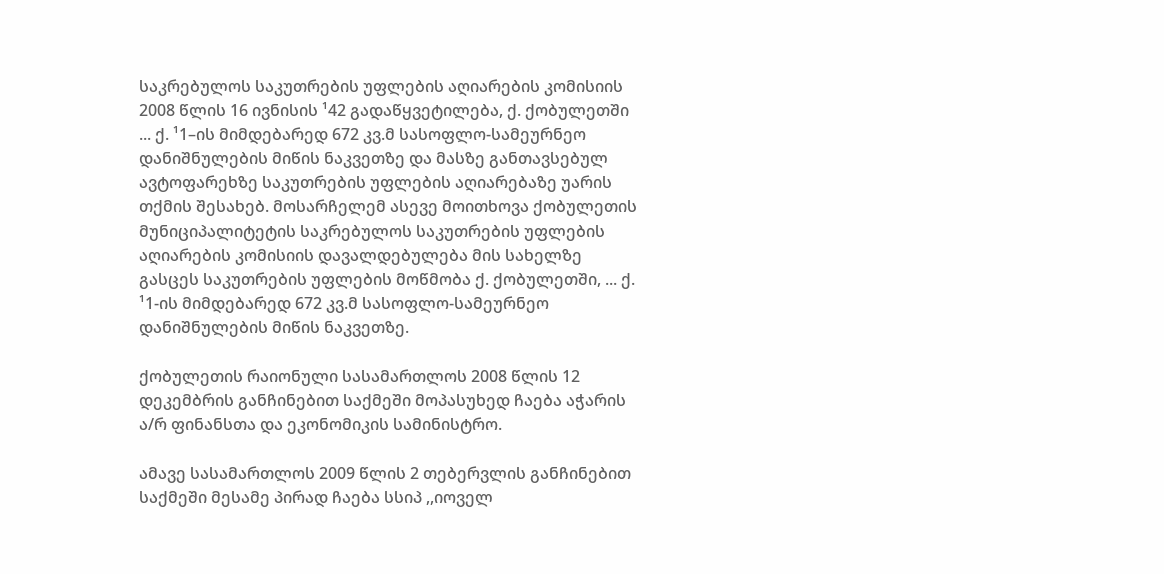საკრებულოს საკუთრების უფლების აღიარების კომისიის 2008 წლის 16 ივნისის ¹42 გადაწყვეტილება, ქ. ქობულეთში ... ქ. ¹1–ის მიმდებარედ 672 კვ.მ სასოფლო-სამეურნეო დანიშნულების მიწის ნაკვეთზე და მასზე განთავსებულ ავტოფარეხზე საკუთრების უფლების აღიარებაზე უარის თქმის შესახებ. მოსარჩელემ ასევე მოითხოვა ქობულეთის მუნიციპალიტეტის საკრებულოს საკუთრების უფლების აღიარების კომისიის დავალდებულება მის სახელზე გასცეს საკუთრების უფლების მოწმობა ქ. ქობულეთში, ... ქ. ¹1-ის მიმდებარედ 672 კვ.მ სასოფლო-სამეურნეო დანიშნულების მიწის ნაკვეთზე.

ქობულეთის რაიონული სასამართლოს 2008 წლის 12 დეკემბრის განჩინებით საქმეში მოპასუხედ ჩაება აჭარის ა/რ ფინანსთა და ეკონომიკის სამინისტრო.

ამავე სასამართლოს 2009 წლის 2 თებერვლის განჩინებით საქმეში მესამე პირად ჩაება სსიპ ,,იოველ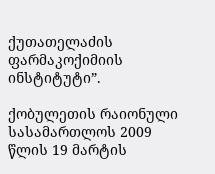ქუთათელაძის ფარმაკოქიმიის ინსტიტუტი”.

ქობულეთის რაიონული სასამართლოს 2009 წლის 19 მარტის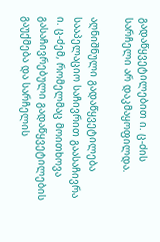გადაწყვეტილებით ი. ც-ძის სარჩელი არ დაკმაყოფილდა.

აღნიშნული გადაწყვეტილება სააპელაციო საჩივრით გაასაჩივრა ი. ც-ძემ, რომელმაც მოითხოვა გასაჩივრებული გადაწყვეტილების გაუქმება და სარჩელის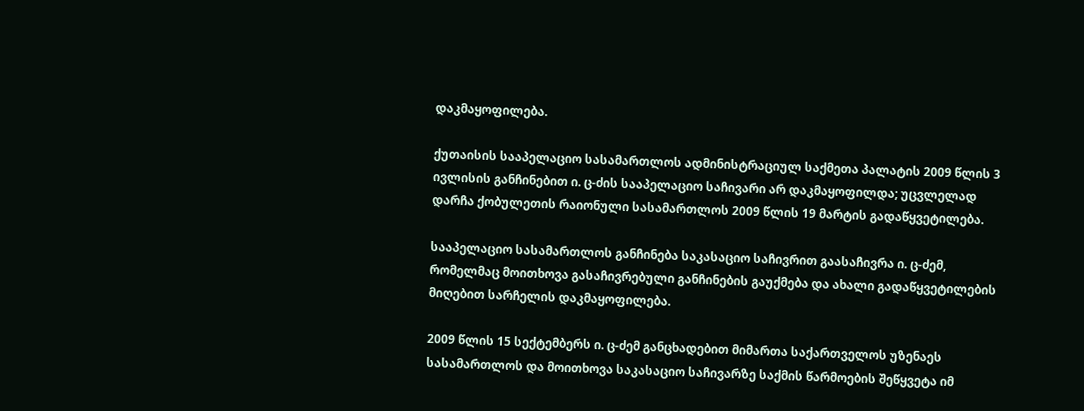დაკმაყოფილება.

ქუთაისის სააპელაციო სასამართლოს ადმინისტრაციულ საქმეთა პალატის 2009 წლის 3 ივლისის განჩინებით ი. ც-ძის სააპელაციო საჩივარი არ დაკმაყოფილდა; უცვლელად დარჩა ქობულეთის რაიონული სასამართლოს 2009 წლის 19 მარტის გადაწყვეტილება.

სააპელაციო სასამართლოს განჩინება საკასაციო საჩივრით გაასაჩივრა ი. ც-ძემ, რომელმაც მოითხოვა გასაჩივრებული განჩინების გაუქმება და ახალი გადაწყვეტილების მიღებით სარჩელის დაკმაყოფილება.

2009 წლის 15 სექტემბერს ი. ც-ძემ განცხადებით მიმართა საქართველოს უზენაეს სასამართლოს და მოითხოვა საკასაციო საჩივარზე საქმის წარმოების შეწყვეტა იმ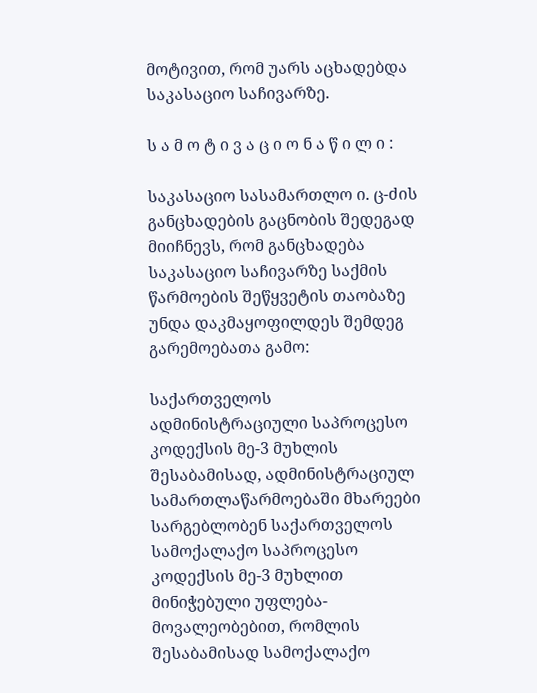მოტივით, რომ უარს აცხადებდა საკასაციო საჩივარზე.

ს ა მ ო ტ ი ვ ა ც ი ო ნ ა წ ი ლ ი :

საკასაციო სასამართლო ი. ც-ძის განცხადების გაცნობის შედეგად მიიჩნევს, რომ განცხადება საკასაციო საჩივარზე საქმის წარმოების შეწყვეტის თაობაზე უნდა დაკმაყოფილდეს შემდეგ გარემოებათა გამო:

საქართველოს ადმინისტრაციული საპროცესო კოდექსის მე-3 მუხლის შესაბამისად, ადმინისტრაციულ სამართლაწარმოებაში მხარეები სარგებლობენ საქართველოს სამოქალაქო საპროცესო კოდექსის მე-3 მუხლით მინიჭებული უფლება-მოვალეობებით, რომლის შესაბამისად სამოქალაქო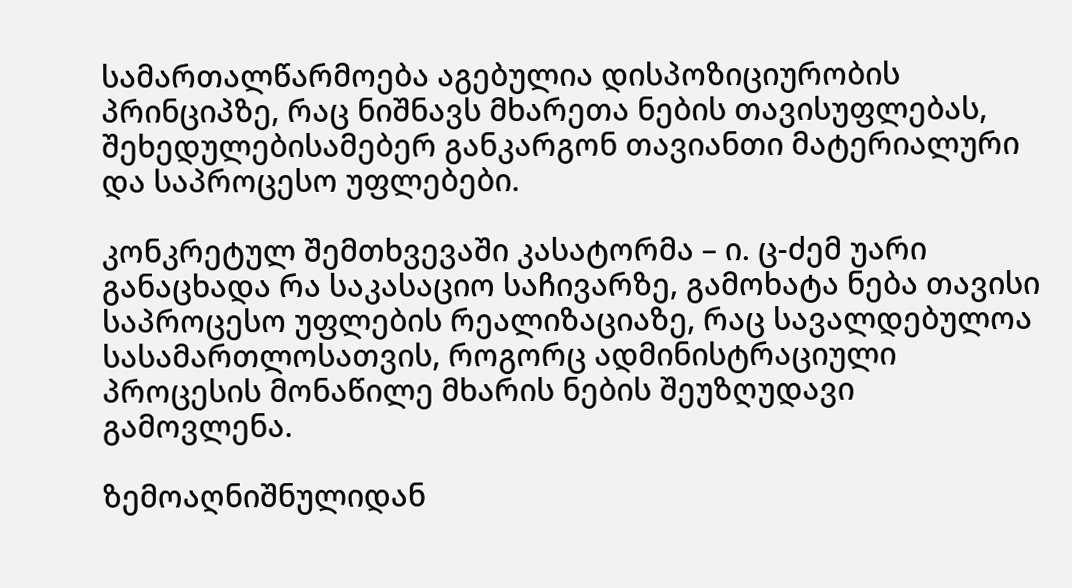სამართალწარმოება აგებულია დისპოზიციურობის პრინციპზე, რაც ნიშნავს მხარეთა ნების თავისუფლებას, შეხედულებისამებერ განკარგონ თავიანთი მატერიალური და საპროცესო უფლებები.

კონკრეტულ შემთხვევაში კასატორმა – ი. ც-ძემ უარი განაცხადა რა საკასაციო საჩივარზე, გამოხატა ნება თავისი საპროცესო უფლების რეალიზაციაზე, რაც სავალდებულოა სასამართლოსათვის, როგორც ადმინისტრაციული პროცესის მონაწილე მხარის ნების შეუზღუდავი გამოვლენა.

ზემოაღნიშნულიდან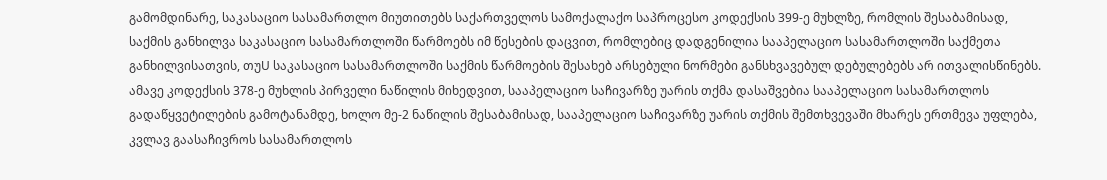გამომდინარე, საკასაციო სასამართლო მიუთითებს საქართველოს სამოქალაქო საპროცესო კოდექსის 399-ე მუხლზე, რომლის შესაბამისად, საქმის განხილვა საკასაციო სასამართლოში წარმოებს იმ წესების დაცვით, რომლებიც დადგენილია სააპელაციო სასამართლოში საქმეთა განხილვისათვის, თუU საკასაციო სასამართლოში საქმის წარმოების შესახებ არსებული ნორმები განსხვავებულ დებულებებს არ ითვალისწინებს. ამავე კოდექსის 378-ე მუხლის პირველი ნაწილის მიხედვით, სააპელაციო საჩივარზე უარის თქმა დასაშვებია სააპელაციო სასამართლოს გადაწყვეტილების გამოტანამდე, ხოლო მე-2 ნაწილის შესაბამისად, სააპელაციო საჩივარზე უარის თქმის შემთხვევაში მხარეს ერთმევა უფლება, კვლავ გაასაჩივროს სასამართლოს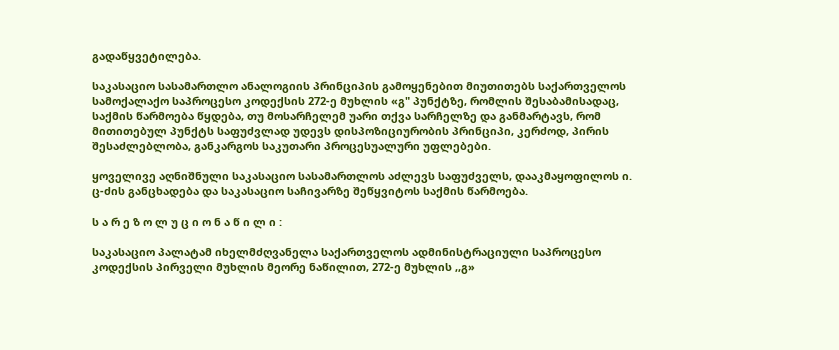გადაწყვეტილება.

საკასაციო სასამართლო ანალოგიის პრინციპის გამოყენებით მიუთითებს საქართველოს სამოქალაქო საპროცესო კოდექსის 272-ე მუხლის «გ" პუნქტზე, რომლის შესაბამისადაც, საქმის წარმოება წყდება, თუ მოსარჩელემ უარი თქვა სარჩელზე და განმარტავს, რომ მითითებულ პუნქტს საფუძვლად უდევს დისპოზიციურობის პრინციპი, კერძოდ, პირის შესაძლებლობა, განკარგოს საკუთარი პროცესუალური უფლებები.

ყოველივე აღნიშნული საკასაციო სასამართლოს აძლევს საფუძველს, დააკმაყოფილოს ი. ც-ძის განცხადება და საკასაციო საჩივარზე შეწყვიტოს საქმის წარმოება.

ს ა რ ე ზ ო ლ უ ც ი ო ნ ა წ ი ლ ი :

საკასაციო პალატამ იხელმძღვანელა საქართველოს ადმინისტრაციული საპროცესო კოდექსის პირველი მუხლის მეორე ნაწილით, 272-ე მუხლის ,,გ»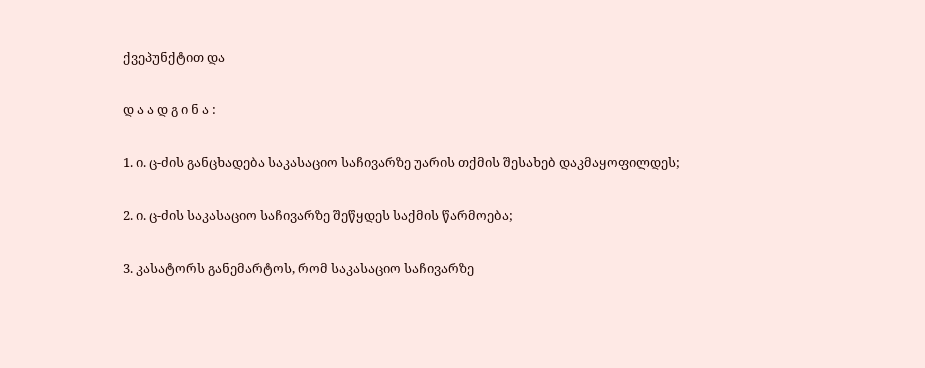ქვეპუნქტით და

დ ა ა დ გ ი ნ ა :

1. ი. ც-ძის განცხადება საკასაციო საჩივარზე უარის თქმის შესახებ დაკმაყოფილდეს;

2. ი. ც-ძის საკასაციო საჩივარზე შეწყდეს საქმის წარმოება;

3. კასატორს განემარტოს, რომ საკასაციო საჩივარზე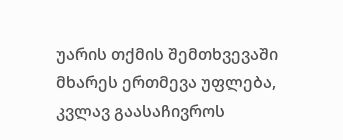უარის თქმის შემთხვევაში მხარეს ერთმევა უფლება, კვლავ გაასაჩივროს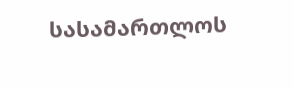სასამართლოს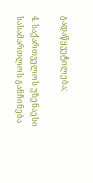გადაწყვეტილება;

4. საქართველოს უზენაესი სასამართლოს განჩინება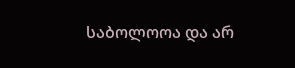საბოლოოა და არ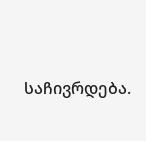საჩივრდება.